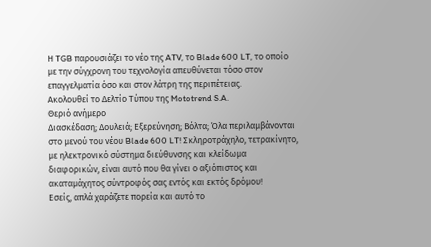Η TGB παρουσιάζει το νέο της ATV, το Blade 600 LT, το οποίο με την σύγχρονη του τεχνολογία απευθύνεται τόσο στον επαγγελματία όσο και στον λάτρη της περιπέτειας.
Ακολουθεί το Δελτίο Τύπου της Mototrend S.A.
Θεριό ανήμερο
Διασκέδαση; Δουλειά; Εξερεύνηση; Βόλτα; Όλα περιλαμβάνονται στο μενού του νέου Blade 600 LT! Σκληροτράχηλο, τετρακίνητο, με ηλεκτρονικό σύστημα διεύθυνσης και κλείδωμα διαφορικών, είναι αυτό που θα γίνει ο αξιόπιστος και ακαταμάχητος σύντροφός σας εντός και εκτός δρόμου!
Εσείς, απλά χαράζετε πορεία και αυτό το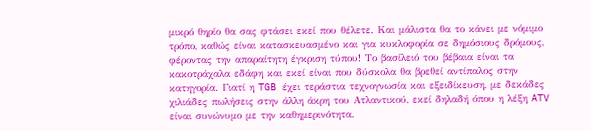μικρό θηρίο θα σας φτάσει εκεί που θέλετε. Και μάλιστα θα το κάνει με νόμιμο τρόπο, καθώς είναι κατασκευασμένο και για κυκλοφορία σε δημόσιους δρόμους, φέροντας την απαραίτητη έγκριση τύπου! Το βασίλειό του βέβαια είναι τα κακοτράχαλα εδάφη και εκεί είναι που δύσκολα θα βρεθεί αντίπαλος στην κατηγορία. Γιατί η TGB έχει τεράστια τεχνογνωσία και εξειδίκευση, με δεκάδες χιλιάδες πωλήσεις στην άλλη άκρη του Ατλαντικού, εκεί δηλαδή όπου η λέξη ATV είναι συνώνυμο με την καθημερινότητα.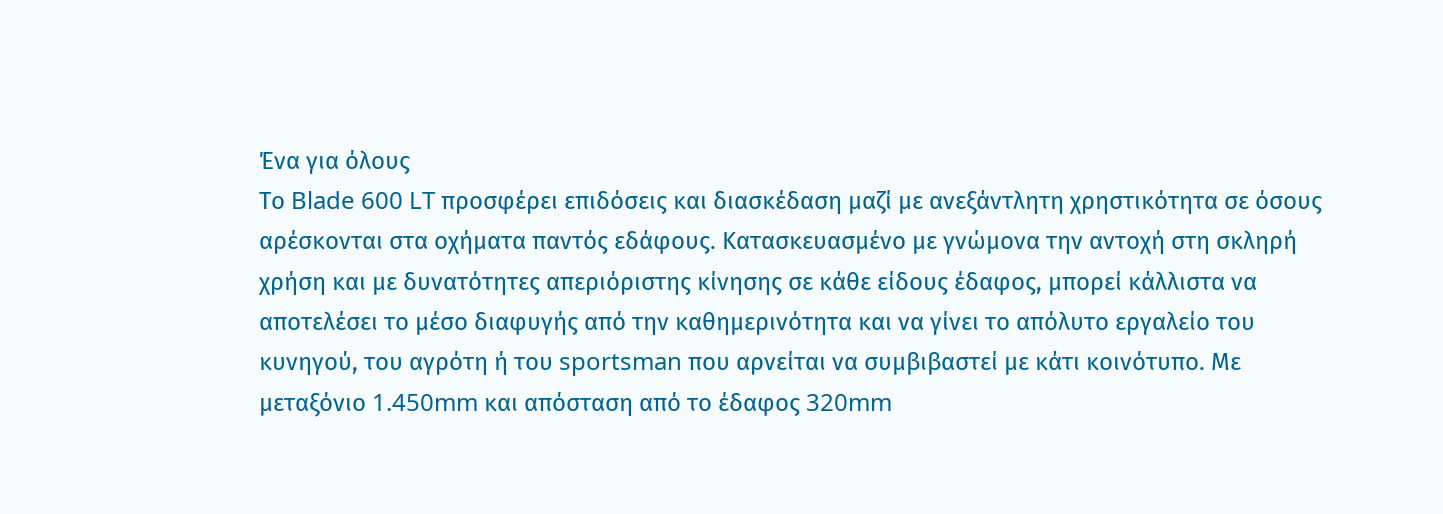Ένα για όλους
Το Blade 600 LT προσφέρει επιδόσεις και διασκέδαση μαζί με ανεξάντλητη χρηστικότητα σε όσους αρέσκονται στα οχήματα παντός εδάφους. Kατασκευασμένο με γνώμονα την αντοχή στη σκληρή χρήση και με δυνατότητες απεριόριστης κίνησης σε κάθε είδους έδαφος, μπορεί κάλλιστα να αποτελέσει το μέσο διαφυγής από την καθημερινότητα και να γίνει το απόλυτο εργαλείο του κυνηγού, του αγρότη ή του sportsman που αρνείται να συμβιβαστεί με κάτι κοινότυπο. Με μεταξόνιο 1.450mm και απόσταση από το έδαφος 320mm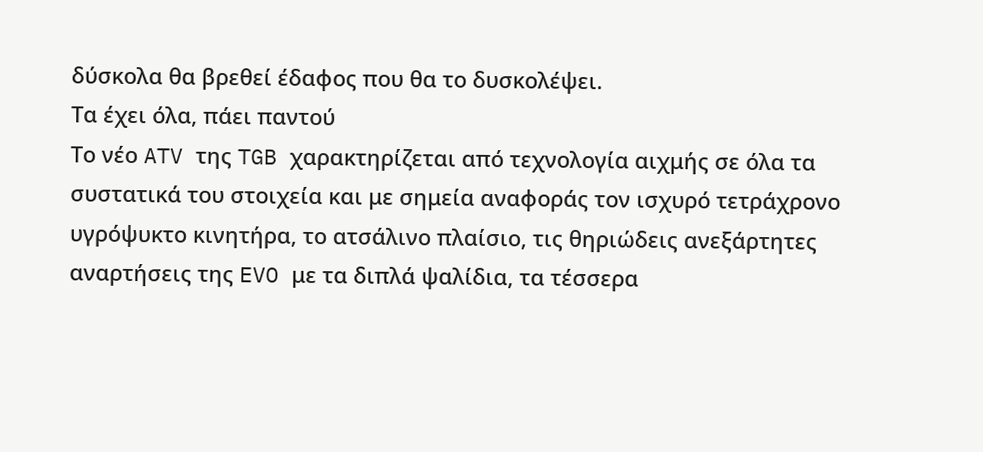δύσκολα θα βρεθεί έδαφος που θα το δυσκολέψει.
Τα έχει όλα, πάει παντού
Το νέο ATV της TGB χαρακτηρίζεται από τεχνολογία αιχμής σε όλα τα συστατικά του στοιχεία και με σημεία αναφοράς τον ισχυρό τετράχρονο υγρόψυκτο κινητήρα, το ατσάλινο πλαίσιο, τις θηριώδεις ανεξάρτητες αναρτήσεις της EVO με τα διπλά ψαλίδια, τα τέσσερα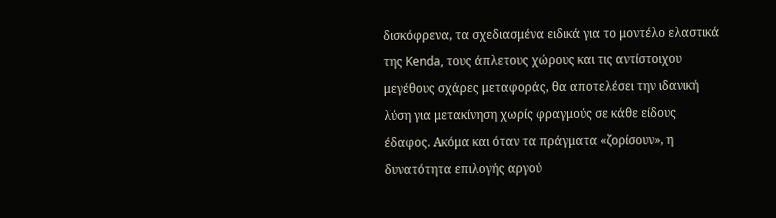δισκόφρενα, τα σχεδιασμένα ειδικά για το μοντέλο ελαστικά της Kenda, τους άπλετους χώρους και τις αντίστοιχου μεγέθους σχάρες μεταφοράς, θα αποτελέσει την ιδανική λύση για μετακίνηση χωρίς φραγμούς σε κάθε είδους έδαφος. Ακόμα και όταν τα πράγματα «ζορίσουν», η δυνατότητα επιλογής αργού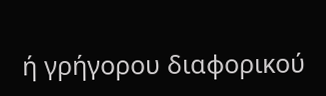ή γρήγορου διαφορικού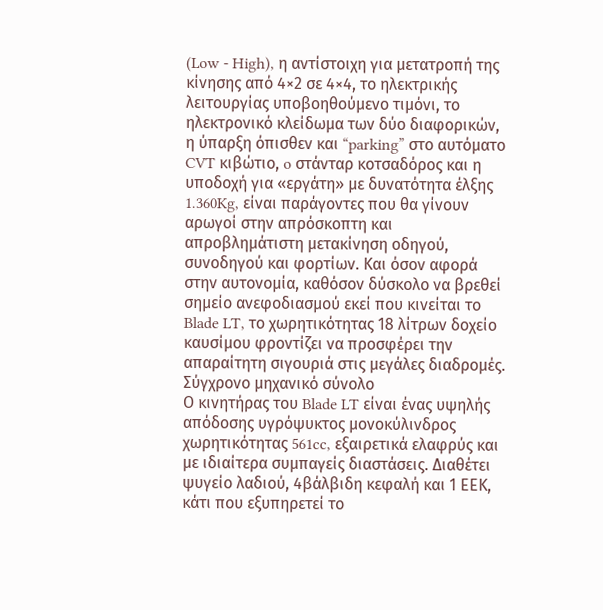(Low - High), η αντίστοιχη για μετατροπή της κίνησης από 4×2 σε 4×4, το ηλεκτρικής λειτουργίας υποβοηθούμενο τιμόνι, το ηλεκτρονικό κλείδωμα των δύο διαφορικών, η ύπαρξη όπισθεν και “parking” στο αυτόματο CVT κιβώτιο, o στάνταρ κοτσαδόρος και η υποδοχή για «εργάτη» με δυνατότητα έλξης 1.360Kg, είναι παράγοντες που θα γίνουν αρωγοί στην απρόσκοπτη και απροβλημάτιστη μετακίνηση οδηγού, συνοδηγού και φορτίων. Και όσον αφορά στην αυτονομία, καθόσον δύσκολο να βρεθεί σημείο ανεφοδιασμού εκεί που κινείται το Blade LT, το χωρητικότητας 18 λίτρων δοχείο καυσίμου φροντίζει να προσφέρει την απαραίτητη σιγουριά στις μεγάλες διαδρομές.
Σύγχρονο μηχανικό σύνολο
Ο κινητήρας του Blade LT είναι ένας υψηλής απόδοσης υγρόψυκτος μονοκύλινδρος χωρητικότητας 561cc, εξαιρετικά ελαφρύς και με ιδιαίτερα συμπαγείς διαστάσεις. Διαθέτει ψυγείο λαδιού, 4βάλβιδη κεφαλή και 1 ΕΕΚ, κάτι που εξυπηρετεί το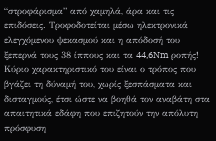“στροφάρισμα” από χαμηλά, άρα και τις επιδόσεις. Τροφοδοτείται μέσω ηλεκτρονικά ελεγχόμενου ψεκασμού και η απόδοσή του ξεπερνά τους 38 ίππους και τα 44,6Nm ροπής! Κύριο χαρακτηριστικό του είναι ο τρόπος που βγάζει τη δύναμή του, χωρίς ξεσπάσματα και δισταγμούς, έτσι ώστε να βοηθά τον αναβάτη στα απαιτητικά εδάφη που επιζητούν την απόλυτη πρόσφυση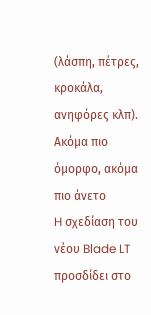(λάσπη, πέτρες, κροκάλα, ανηφόρες κλπ).
Ακόμα πιο όμορφο, ακόμα πιο άνετο
H σχεδίαση του νέου Blade LT προσδίδει στο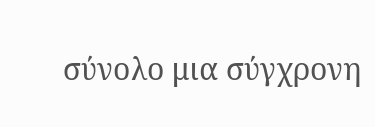σύνολο μια σύγχρονη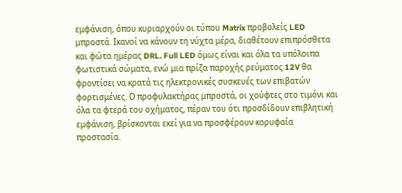εμφάνιση, όπου κυριαρχούν οι τύπου Matrix προβολείς LED μπροστά. Ικανοί να κάνουν τη νύχτα μέρα, διαθέτουν επιπρόσθετα και φώτα ημέρας DRL. Full LED όμως είναι και όλα τα υπόλοιπα φωτιστικά σώματα, ενώ μια πρίζα παροχής ρεύματος 12V θα φροντίσει να κρατά τις ηλεκτρονικές συσκευές των επιβατών φορτισμένες. Ο προφυλακτήρας μπροστά, οι χούφτες στο τιμόνι και όλα τα φτερά του οχήματος, πέραν του ότι προσδίδουν επιβλητική εμφάνιση, βρίσκονται εκεί για να προσφέρουν κορυφαία προστασία.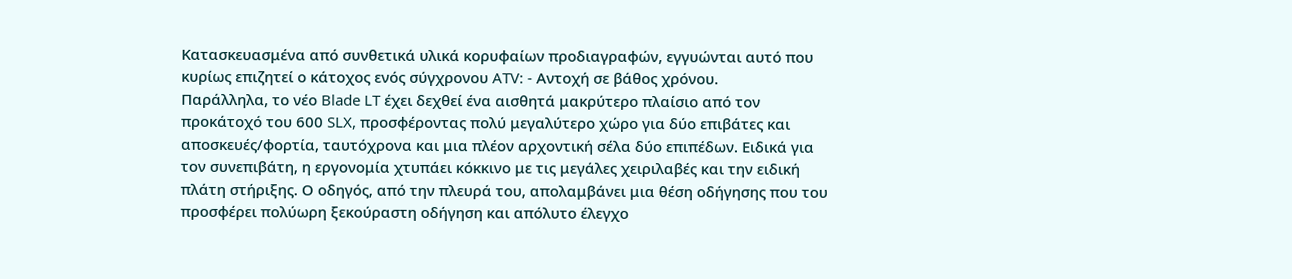Κατασκευασμένα από συνθετικά υλικά κορυφαίων προδιαγραφών, εγγυώνται αυτό που κυρίως επιζητεί ο κάτοχος ενός σύγχρονου ATV: - Αντοχή σε βάθος χρόνου.
Παράλληλα, το νέο Blade LT έχει δεχθεί ένα αισθητά μακρύτερο πλαίσιο από τον προκάτοχό του 600 SLX, προσφέροντας πολύ μεγαλύτερο χώρο για δύο επιβάτες και αποσκευές/φορτία, ταυτόχρονα και μια πλέον αρχοντική σέλα δύο επιπέδων. Ειδικά για τον συνεπιβάτη, η εργονομία χτυπάει κόκκινο με τις μεγάλες χειριλαβές και την ειδική πλάτη στήριξης. Ο οδηγός, από την πλευρά του, απολαμβάνει μια θέση οδήγησης που του προσφέρει πολύωρη ξεκούραστη οδήγηση και απόλυτο έλεγχο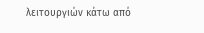λειτουργιών κάτω από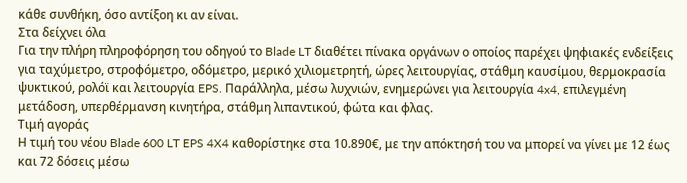κάθε συνθήκη, όσο αντίξοη κι αν είναι.
Στα δείχνει όλα
Για την πλήρη πληροφόρηση του οδηγού το Blade LT διαθέτει πίνακα οργάνων ο οποίος παρέχει ψηφιακές ενδείξεις για ταχύμετρο, στροφόμετρο, οδόμετρο, μερικό χιλιομετρητή, ώρες λειτουργίας, στάθμη καυσίμου, θερμοκρασία ψυκτικού, ρολόϊ και λειτουργία EPS. Παράλληλα, μέσω λυχνιών, ενημερώνει για λειτουργία 4x4, επιλεγμένη μετάδοση, υπερθέρμανση κινητήρα, στάθμη λιπαντικού, φώτα και φλας.
Τιμή αγοράς
Η τιμή του νέου Blade 600 LT EPS 4X4 καθορίστηκε στα 10.890€, με την απόκτησή του να μπορεί να γίνει με 12 έως και 72 δόσεις μέσω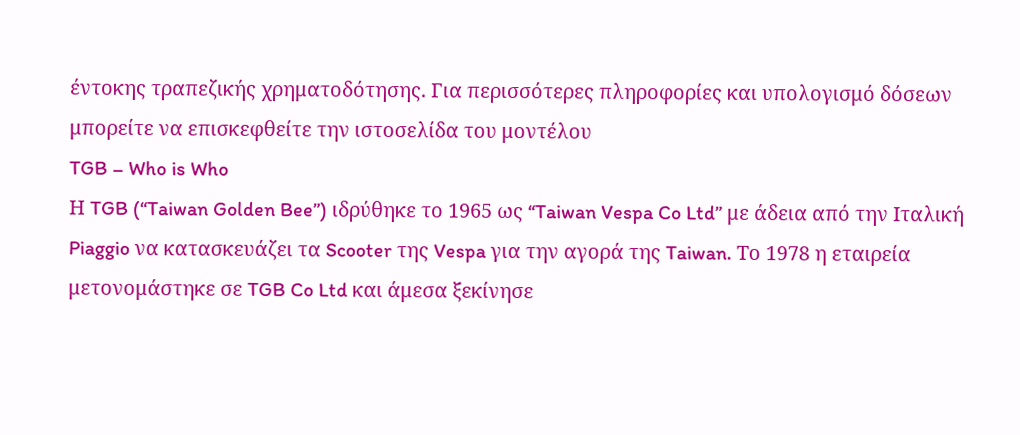έντοκης τραπεζικής χρηματοδότησης. Για περισσότερες πληροφορίες και υπολογισμό δόσεων μπορείτε να επισκεφθείτε την ιστοσελίδα του μοντέλου
TGB – Who is Who
Η TGB (“Taiwan Golden Bee”) ιδρύθηκε το 1965 ως “Taiwan Vespa Co Ltd” με άδεια από την Ιταλική Piaggio να κατασκευάζει τα Scooter της Vespa για την αγορά της Taiwan. Το 1978 η εταιρεία μετονομάστηκε σε TGB Co Ltd και άμεσα ξεκίνησε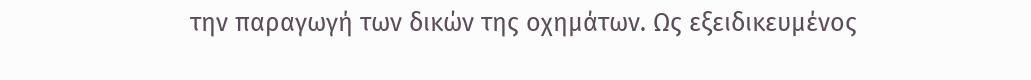την παραγωγή των δικών της οχημάτων. Ως εξειδικευμένος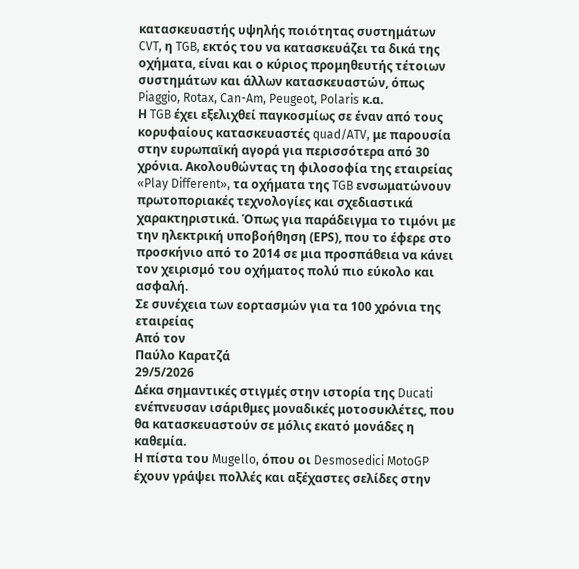κατασκευαστής υψηλής ποιότητας συστημάτων CVT, η TGB, εκτός του να κατασκευάζει τα δικά της οχήματα, είναι και ο κύριος προμηθευτής τέτοιων συστημάτων και άλλων κατασκευαστών, όπως Piaggio, Rotax, Can-Am, Peugeot, Polaris κ.α.
Η TGB έχει εξελιχθεί παγκοσμίως σε έναν από τους κορυφαίους κατασκευαστές quad/ATV, με παρουσία στην ευρωπαϊκή αγορά για περισσότερα από 30 χρόνια. Ακολουθώντας τη φιλοσοφία της εταιρείας «Play Different», τα οχήματα της TGB ενσωματώνουν πρωτοποριακές τεχνολογίες και σχεδιαστικά χαρακτηριστικά. Όπως για παράδειγμα το τιμόνι με την ηλεκτρική υποβοήθηση (ΕPS), που το έφερε στο προσκήνιο από το 2014 σε μια προσπάθεια να κάνει τον χειρισμό του οχήματος πολύ πιο εύκολο και ασφαλή.
Σε συνέχεια των εορτασμών για τα 100 χρόνια της εταιρείας
Από τον
Παύλο Καρατζά
29/5/2026
Δέκα σημαντικές στιγμές στην ιστορία της Ducati ενέπνευσαν ισάριθμες μοναδικές μοτοσυκλέτες, που θα κατασκευαστούν σε μόλις εκατό μονάδες η καθεμία.
Η πίστα του Mugello, όπου οι Desmosedici MotoGP έχουν γράψει πολλές και αξέχαστες σελίδες στην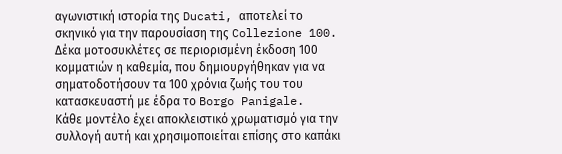αγωνιστική ιστορία της Ducati, αποτελεί το σκηνικό για την παρουσίαση της Collezione 100. Δέκα μοτοσυκλέτες σε περιορισμένη έκδοση 100 κομματιών η καθεμία, που δημιουργήθηκαν για να σηματοδοτήσουν τα 100 χρόνια ζωής του του κατασκευαστή με έδρα το Borgo Panigale.
Κάθε μοντέλο έχει αποκλειστικό χρωματισμό για την συλλογή αυτή και χρησιμοποιείται επίσης στο καπάκι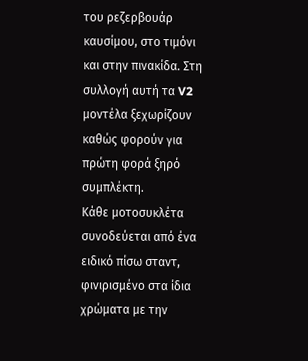του ρεζερβουάρ καυσίμου, στο τιμόνι και στην πινακίδα. Στη συλλογή αυτή τα V2 μοντέλα ξεχωρίζουν καθώς φορούν για πρώτη φορά ξηρό συμπλέκτη.
Κάθε μοτοσυκλέτα συνοδεύεται από ένα ειδικό πίσω σταντ, φινιρισμένο στα ίδια χρώματα με την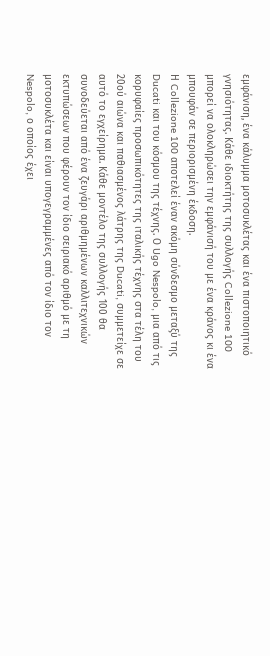εμφάνιση, ένα κάλυμμα μοτοσυκλέτας και ένα πιστοποιητικό γνησιότητας. Κάθε ιδιοκτήτης της συλλογής Collezione 100 μπορεί να ολοκληρώσει την εμφάνισή του με ένα κράνος κι ένα μπουφάν σε περιορισμένη έκδοση.
Η Collezione 100 αποτελεί έναν ακόμη σύνδεσμο μεταξύ της Ducati και του κόσμου της τέχνης. Ο Ugo Nespolo, μια από τις κορυφαίες προσωπικότητες της ιταλικής τέχνης στα τέλη του 20ού αιώνα και παθιασμένος λάτρης της Ducati, συμμετείχε σε αυτό το εγχείρημα. Κάθε μοντέλο της συλλογής 100 θα συνοδεύεται από ένα ζευγάρι αριθμημένων καλλιτεχνικών εκτυπώσεων που φέρουν τον ίδιο σειριακό αριθμό με τη μοτοσυκλέτα και είναι υπογεγραμμένες από τον ίδιο τον Nespolo, ο οποίος έχει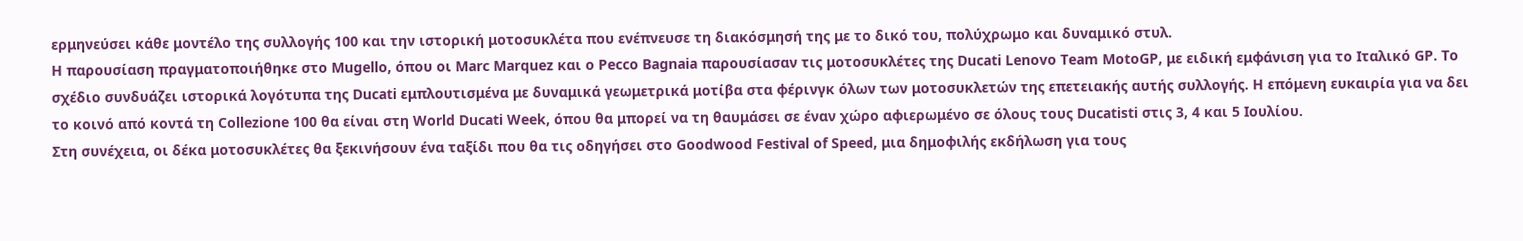ερμηνεύσει κάθε μοντέλο της συλλογής 100 και την ιστορική μοτοσυκλέτα που ενέπνευσε τη διακόσμησή της με το δικό του, πολύχρωμο και δυναμικό στυλ.
Η παρουσίαση πραγματοποιήθηκε στο Mugello, όπου οι Marc Marquez και ο Pecco Bagnaia παρουσίασαν τις μοτοσυκλέτες της Ducati Lenovo Team MotoGP, με ειδική εμφάνιση για το Ιταλικό GP. Το σχέδιο συνδυάζει ιστορικά λογότυπα της Ducati εμπλουτισμένα με δυναμικά γεωμετρικά μοτίβα στα φέρινγκ όλων των μοτοσυκλετών της επετειακής αυτής συλλογής. Η επόμενη ευκαιρία για να δει το κοινό από κοντά τη Collezione 100 θα είναι στη World Ducati Week, όπου θα μπορεί να τη θαυμάσει σε έναν χώρο αφιερωμένο σε όλους τους Ducatisti στις 3, 4 και 5 Ιουλίου.
Στη συνέχεια, οι δέκα μοτοσυκλέτες θα ξεκινήσουν ένα ταξίδι που θα τις οδηγήσει στο Goodwood Festival of Speed, μια δημοφιλής εκδήλωση για τους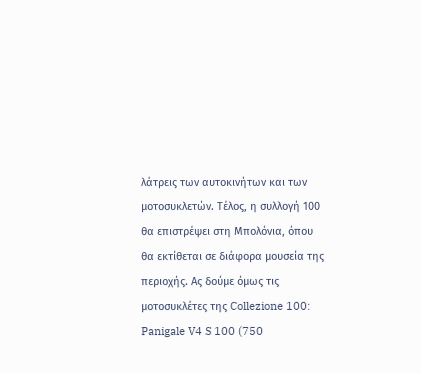λάτρεις των αυτοκινήτων και των μοτοσυκλετών. Τέλος, η συλλογή 100 θα επιστρέψει στη Μπολόνια, όπου θα εκτίθεται σε διάφορα μουσεία της περιοχής. Ας δούμε όμως τις μοτοσυκλέτες της Collezione 100:
Panigale V4 S 100 (750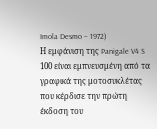Imola Desmo – 1972)
Η εμφάνιση της Panigale V4 S 100 είναι εμπνευσμένη από τα γραφικά της μοτοσυκλέτας που κέρδισε την πρώτη έκδοση του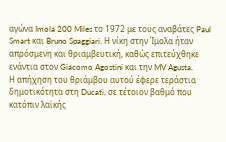αγώνα Imola 200 Miles το 1972 με τους αναβάτες Paul Smart και Bruno Spaggiari. Η νίκη στην Ίμολα ήταν απρόσμενη και θριαμβευτική, καθώς επιτεύχθηκε ενάντια στον Giacomo Agostini και την MV Agusta.
Η απήχηση του θριάμβου αυτού έφερε τεράστια δημοτικότητα στη Ducati, σε τέτοιον βαθμό που κατόπιν λαϊκής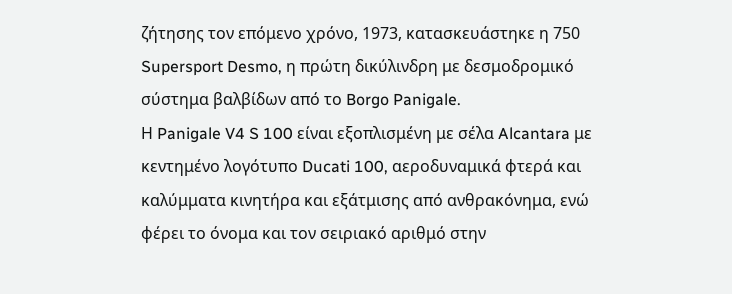ζήτησης τον επόμενο χρόνο, 1973, κατασκευάστηκε η 750 Supersport Desmo, η πρώτη δικύλινδρη με δεσμοδρομικό σύστημα βαλβίδων από το Borgo Panigale.
Η Panigale V4 S 100 είναι εξοπλισμένη με σέλα Alcantara με κεντημένο λογότυπο Ducati 100, αεροδυναμικά φτερά και καλύμματα κινητήρα και εξάτμισης από ανθρακόνημα, ενώ φέρει το όνομα και τον σειριακό αριθμό στην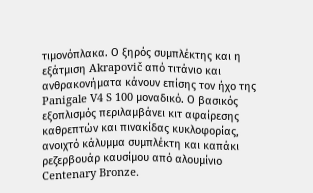τιμονόπλακα. Ο ξηρός συμπλέκτης και η εξάτμιση Akrapovič από τιτάνιο και ανθρακονήματα κάνουν επίσης τον ήχο της Panigale V4 S 100 μοναδικό. Ο βασικός εξοπλισμός περιλαμβάνει κιτ αφαίρεσης καθρεπτών και πινακίδας κυκλοφορίας, ανοιχτό κάλυμμα συμπλέκτη και καπάκι ρεζερβουάρ καυσίμου από αλουμίνιο Centenary Bronze.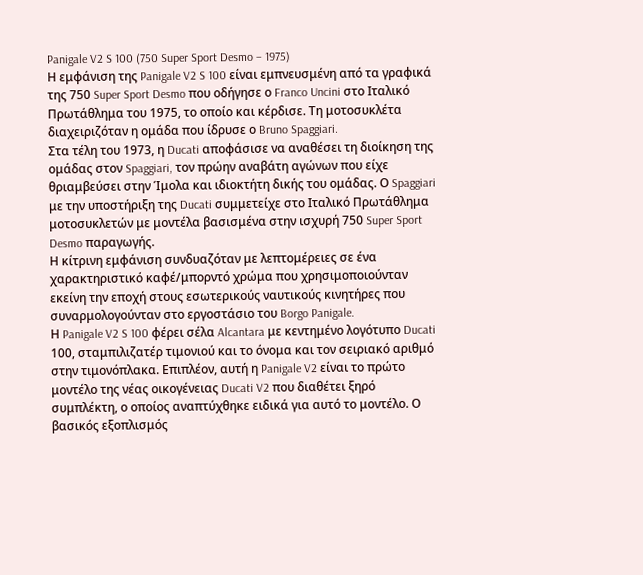Panigale V2 S 100 (750 Super Sport Desmo – 1975)
Η εμφάνιση της Panigale V2 S 100 είναι εμπνευσμένη από τα γραφικά της 750 Super Sport Desmo που οδήγησε ο Franco Uncini στο Ιταλικό Πρωτάθλημα του 1975, το οποίο και κέρδισε. Τη μοτοσυκλέτα διαχειριζόταν η ομάδα που ίδρυσε ο Bruno Spaggiari.
Στα τέλη του 1973, η Ducati αποφάσισε να αναθέσει τη διοίκηση της ομάδας στον Spaggiari, τον πρώην αναβάτη αγώνων που είχε θριαμβεύσει στην Ίμολα και ιδιοκτήτη δικής του ομάδας. Ο Spaggiari με την υποστήριξη της Ducati συμμετείχε στο Ιταλικό Πρωτάθλημα μοτοσυκλετών με μοντέλα βασισμένα στην ισχυρή 750 Super Sport Desmo παραγωγής.
Η κίτρινη εμφάνιση συνδυαζόταν με λεπτομέρειες σε ένα χαρακτηριστικό καφέ/μπορντό χρώμα που χρησιμοποιούνταν εκείνη την εποχή στους εσωτερικούς ναυτικούς κινητήρες που συναρμολογούνταν στο εργοστάσιο του Borgo Panigale.
Η Panigale V2 S 100 φέρει σέλα Alcantara με κεντημένο λογότυπο Ducati 100, σταμπιλιζατέρ τιμονιού και το όνομα και τον σειριακό αριθμό στην τιμονόπλακα. Επιπλέον, αυτή η Panigale V2 είναι το πρώτο μοντέλο της νέας οικογένειας Ducati V2 που διαθέτει ξηρό συμπλέκτη, ο οποίος αναπτύχθηκε ειδικά για αυτό το μοντέλο. Ο βασικός εξοπλισμός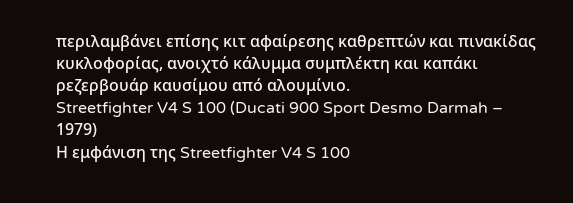περιλαμβάνει επίσης κιτ αφαίρεσης καθρεπτών και πινακίδας κυκλοφορίας, ανοιχτό κάλυμμα συμπλέκτη και καπάκι ρεζερβουάρ καυσίμου από αλουμίνιο.
Streetfighter V4 S 100 (Ducati 900 Sport Desmo Darmah – 1979)
Η εμφάνιση της Streetfighter V4 S 100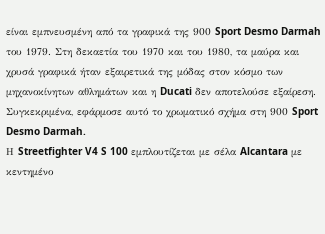είναι εμπνευσμένη από τα γραφικά της 900 Sport Desmo Darmah του 1979. Στη δεκαετία του 1970 και του 1980, τα μαύρα και χρυσά γραφικά ήταν εξαιρετικά της μόδας στον κόσμο των μηχανοκίνητων αθλημάτων και η Ducati δεν αποτελούσε εξαίρεση. Συγκεκριμένα, εφάρμοσε αυτό το χρωματικό σχήμα στη 900 Sport Desmo Darmah.
Η Streetfighter V4 S 100 εμπλουτίζεται με σέλα Alcantara με κεντημένο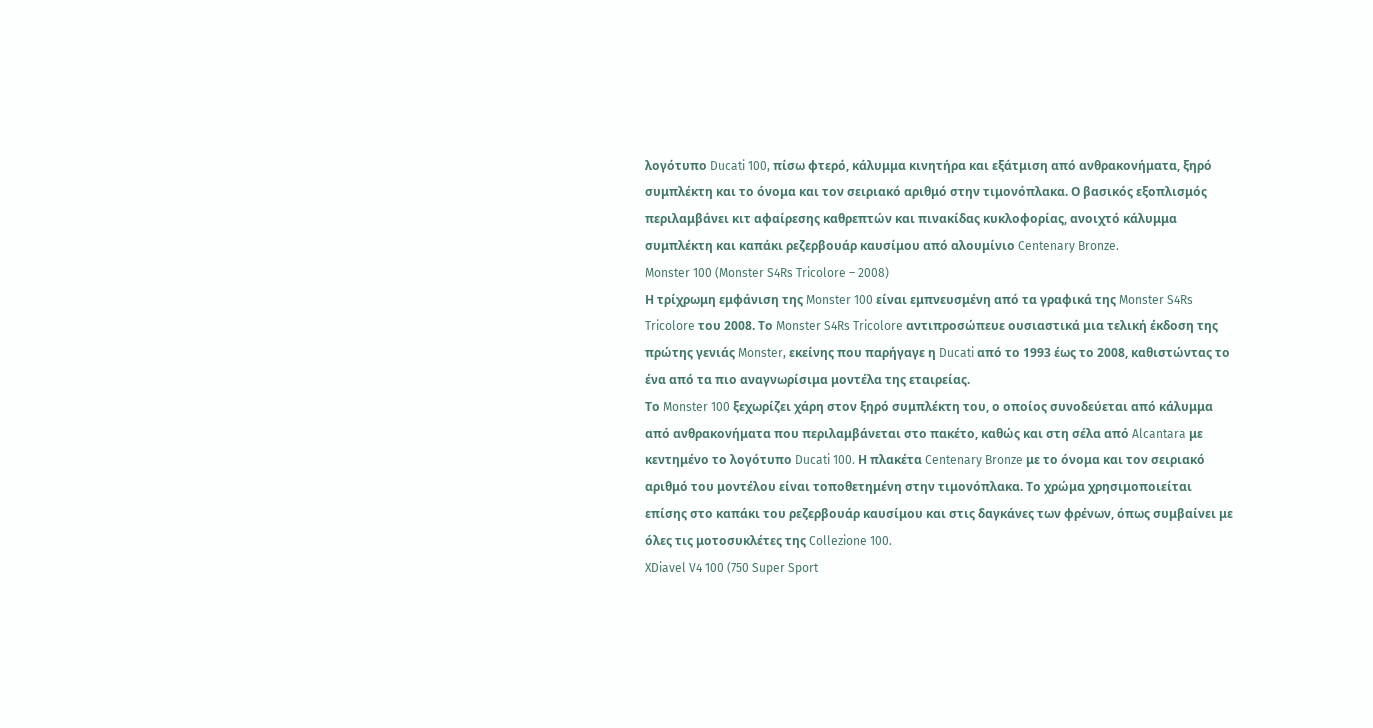λογότυπο Ducati 100, πίσω φτερό, κάλυμμα κινητήρα και εξάτμιση από ανθρακονήματα, ξηρό συμπλέκτη και το όνομα και τον σειριακό αριθμό στην τιμονόπλακα. Ο βασικός εξοπλισμός περιλαμβάνει κιτ αφαίρεσης καθρεπτών και πινακίδας κυκλοφορίας, ανοιχτό κάλυμμα συμπλέκτη και καπάκι ρεζερβουάρ καυσίμου από αλουμίνιο Centenary Bronze.
Monster 100 (Monster S4Rs Tricolore – 2008)
Η τρίχρωμη εμφάνιση της Monster 100 είναι εμπνευσμένη από τα γραφικά της Monster S4Rs Tricolore του 2008. Το Monster S4Rs Tricolore αντιπροσώπευε ουσιαστικά μια τελική έκδοση της πρώτης γενιάς Monster, εκείνης που παρήγαγε η Ducati από το 1993 έως το 2008, καθιστώντας το ένα από τα πιο αναγνωρίσιμα μοντέλα της εταιρείας.
Το Monster 100 ξεχωρίζει χάρη στον ξηρό συμπλέκτη του, ο οποίος συνοδεύεται από κάλυμμα από ανθρακονήματα που περιλαμβάνεται στο πακέτο, καθώς και στη σέλα από Alcantara με κεντημένο το λογότυπο Ducati 100. Η πλακέτα Centenary Bronze με το όνομα και τον σειριακό αριθμό του μοντέλου είναι τοποθετημένη στην τιμονόπλακα. Το χρώμα χρησιμοποιείται επίσης στο καπάκι του ρεζερβουάρ καυσίμου και στις δαγκάνες των φρένων, όπως συμβαίνει με όλες τις μοτοσυκλέτες της Collezione 100.
XDiavel V4 100 (750 Super Sport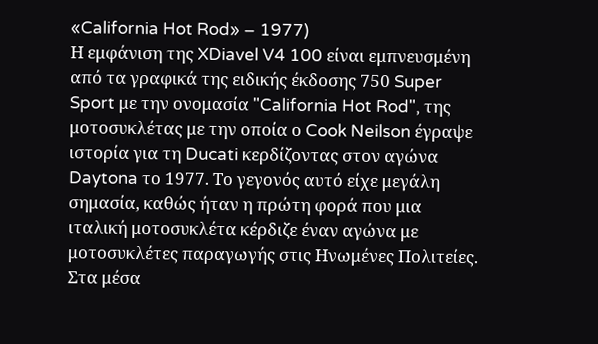«California Hot Rod» – 1977)
Η εμφάνιση της XDiavel V4 100 είναι εμπνευσμένη από τα γραφικά της ειδικής έκδοσης 750 Super Sport με την ονομασία "California Hot Rod", της μοτοσυκλέτας με την οποία ο Cook Neilson έγραψε ιστορία για τη Ducati κερδίζοντας στον αγώνα Daytona το 1977. Το γεγονός αυτό είχε μεγάλη σημασία, καθώς ήταν η πρώτη φορά που μια ιταλική μοτοσυκλέτα κέρδιζε έναν αγώνα με μοτοσυκλέτες παραγωγής στις Ηνωμένες Πολιτείες.
Στα μέσα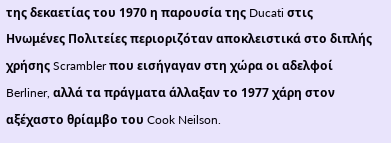της δεκαετίας του 1970 η παρουσία της Ducati στις Ηνωμένες Πολιτείες περιοριζόταν αποκλειστικά στο διπλής χρήσης Scrambler που εισήγαγαν στη χώρα οι αδελφοί Berliner, αλλά τα πράγματα άλλαξαν το 1977 χάρη στον αξέχαστο θρίαμβο του Cook Neilson.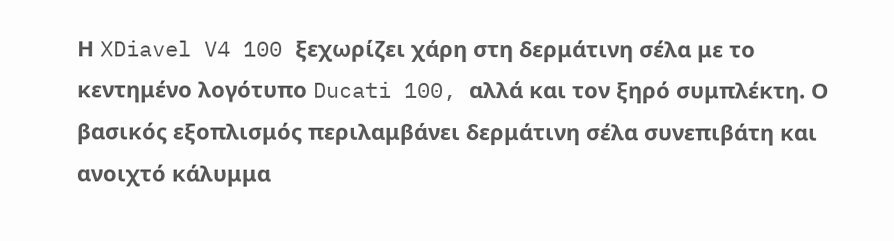Η XDiavel V4 100 ξεχωρίζει χάρη στη δερμάτινη σέλα με το κεντημένο λογότυπο Ducati 100, αλλά και τον ξηρό συμπλέκτη. Ο βασικός εξοπλισμός περιλαμβάνει δερμάτινη σέλα συνεπιβάτη και ανοιχτό κάλυμμα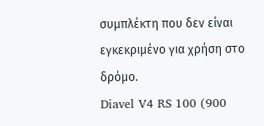συμπλέκτη που δεν είναι εγκεκριμένο για χρήση στο δρόμο.
Diavel V4 RS 100 (900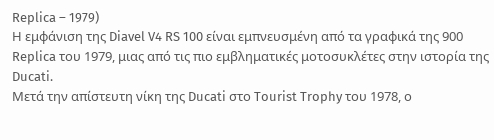Replica – 1979)
Η εμφάνιση της Diavel V4 RS 100 είναι εμπνευσμένη από τα γραφικά της 900 Replica του 1979, μιας από τις πιο εμβληματικές μοτοσυκλέτες στην ιστορία της Ducati.
Μετά την απίστευτη νίκη της Ducati στο Tourist Trophy του 1978, ο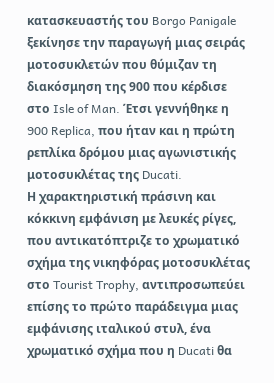κατασκευαστής του Borgo Panigale ξεκίνησε την παραγωγή μιας σειράς μοτοσυκλετών που θύμιζαν τη διακόσμηση της 900 που κέρδισε στο Isle of Man. Έτσι γεννήθηκε η 900 Replica, που ήταν και η πρώτη ρεπλίκα δρόμου μιας αγωνιστικής μοτοσυκλέτας της Ducati.
Η χαρακτηριστική πράσινη και κόκκινη εμφάνιση με λευκές ρίγες, που αντικατόπτριζε το χρωματικό σχήμα της νικηφόρας μοτοσυκλέτας στο Tourist Trophy, αντιπροσωπεύει επίσης το πρώτο παράδειγμα μιας εμφάνισης ιταλικού στυλ, ένα χρωματικό σχήμα που η Ducati θα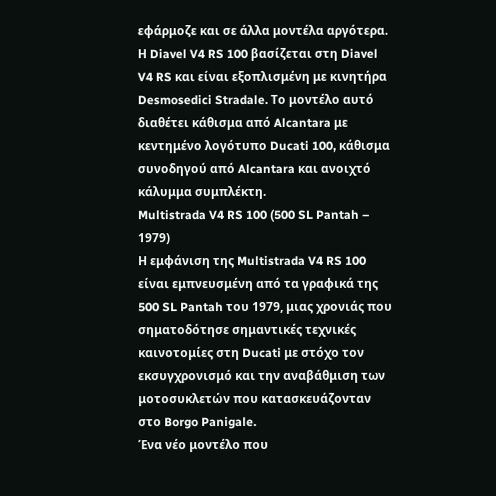εφάρμοζε και σε άλλα μοντέλα αργότερα.
Η Diavel V4 RS 100 βασίζεται στη Diavel V4 RS και είναι εξοπλισμένη με κινητήρα Desmosedici Stradale. Το μοντέλο αυτό διαθέτει κάθισμα από Alcantara με κεντημένο λογότυπο Ducati 100, κάθισμα συνοδηγού από Alcantara και ανοιχτό κάλυμμα συμπλέκτη.
Multistrada V4 RS 100 (500 SL Pantah – 1979)
Η εμφάνιση της Multistrada V4 RS 100 είναι εμπνευσμένη από τα γραφικά της 500 SL Pantah του 1979, μιας χρονιάς που σηματοδότησε σημαντικές τεχνικές καινοτομίες στη Ducati με στόχο τον εκσυγχρονισμό και την αναβάθμιση των μοτοσυκλετών που κατασκευάζονταν στο Borgo Panigale.
Ένα νέο μοντέλο που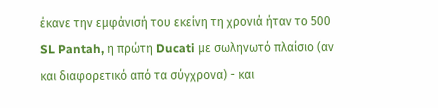έκανε την εμφάνισή του εκείνη τη χρονιά ήταν το 500 SL Pantah, η πρώτη Ducati με σωληνωτό πλαίσιο (αν και διαφορετικό από τα σύγχρονα) - και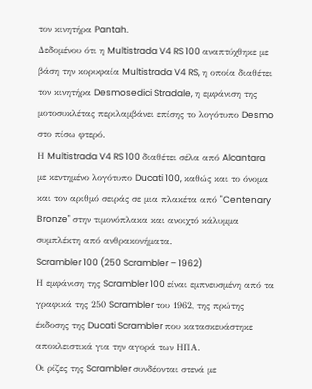τον κινητήρα Pantah.
Δεδομένου ότι η Multistrada V4 RS 100 αναπτύχθηκε με βάση την κορυφαία Multistrada V4 RS, η οποία διαθέτει τον κινητήρα Desmosedici Stradale, η εμφάνιση της μοτοσυκλέτας περιλαμβάνει επίσης το λογότυπο Desmo στο πίσω φτερό.
Η Multistrada V4 RS 100 διαθέτει σέλα από Alcantara με κεντημένο λογότυπο Ducati 100, καθώς και το όνομα και τον αριθμό σειράς σε μια πλακέτα από "Centenary Bronze" στην τιμονόπλακα και ανοιχτό κάλυμμα συμπλέκτη από ανθρακονήματα.
Scrambler 100 (250 Scrambler – 1962)
Η εμφάνιση της Scrambler 100 είναι εμπνευσμένη από τα γραφικά της 250 Scrambler του 1962, της πρώτης έκδοσης της Ducati Scrambler που κατασκευάστηκε αποκλειστικά για την αγορά των ΗΠΑ.
Οι ρίζες της Scrambler συνδέονται στενά με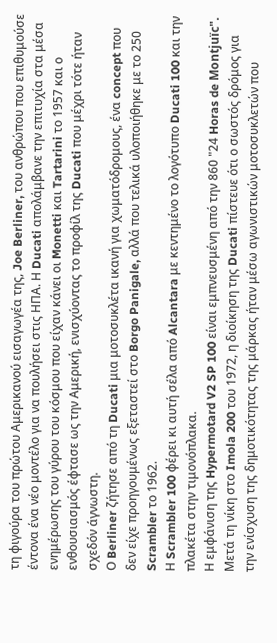τη φιγούρα του πρώτου Αμερικανού εισαγωγέα της, Joe Berliner, του ανθρώπου που επιθυμούσε έντονα ένα νέο μοντέλο για να πουλήσει στις ΗΠΑ. Η Ducati απολάμβανε την επιτυχία στα μέσα ενημέρωσης του γύρου του κόσμου που είχαν κάνει οι Monetti και Tartarini το 1957 και ο ενθουσιασμός έφτασε ως την Αμερική, ενισχύοντας το προφίλ της Ducati που μέχρι τότε ήταν σχεδόν άγνωστη.
Ο Berliner ζήτησε από τη Ducati μια μοτοσυκλέτα ικανή για χωματόδρομους, ένα concept που δεν είχε προηγουμένως εξεταστεί στο Borgo Panigale, αλλά που τελικά υλοποιήθηκε με το 250 Scrambler το 1962.
Η Scrambler 100 φέρει κι αυτή σέλα από Alcantara με κεντημένο το λογότυπο Ducati 100 και την πλακέτα στην τιμονόπλακα.
Η εμφάνιση της Hypermotard V2 SP 100 είναι εμπνευσμένη από την 860 "24 Horas de Montjuïc". Μετά τη νίκη στο Imola 200 του 1972, η διοίκηση της Ducati πίστευε ότι ο σωστός δρόμος για την ενίσχυση της δημοτικότητας της μάρκας ήταν μέσω αγωνιστικών μοτοσυκλετών που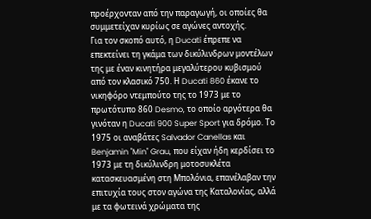προέρχονταν από την παραγωγή, οι οποίες θα συμμετείχαν κυρίως σε αγώνες αντοχής.
Για τον σκοπό αυτό, η Ducati έπρεπε να επεκτείνει τη γκάμα των δικύλινδρων μοντέλων της με έναν κινητήρα μεγαλύτερου κυβισμού από τον κλασικό 750. Η Ducati 860 έκανε το νικηφόρο ντεμπούτο της το 1973 με το πρωτότυπο 860 Desmo, το οποίο αργότερα θα γινόταν η Ducati 900 Super Sport για δρόμο. Το 1975 οι αναβάτες Salvador Canellas και Benjamin "Min" Grau, που είχαν ήδη κερδίσει το 1973 με τη δικύλινδρη μοτοσυκλέτα κατασκευασμένη στη Μπολόνια, επανέλαβαν την επιτυχία τους στον αγώνα της Καταλονίας, αλλά με τα φωτεινά χρώματα της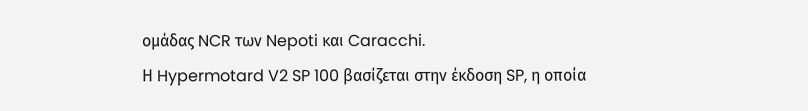ομάδας NCR των Nepoti και Caracchi.
Η Hypermotard V2 SP 100 βασίζεται στην έκδοση SP, η οποία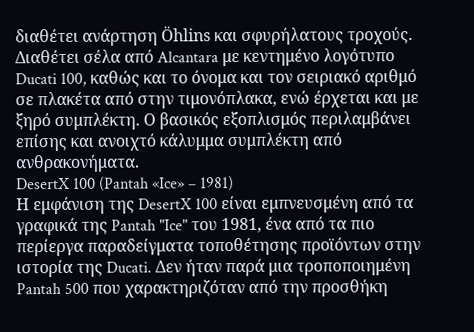διαθέτει ανάρτηση Öhlins και σφυρήλατους τροχούς. Διαθέτει σέλα από Alcantara με κεντημένο λογότυπο Ducati 100, καθώς και το όνομα και τον σειριακό αριθμό σε πλακέτα από στην τιμονόπλακα, ενώ έρχεται και με ξηρό συμπλέκτη. Ο βασικός εξοπλισμός περιλαμβάνει επίσης και ανοιχτό κάλυμμα συμπλέκτη από ανθρακονήματα.
DesertX 100 (Pantah «Ice» – 1981)
Η εμφάνιση της DesertX 100 είναι εμπνευσμένη από τα γραφικά της Pantah "Ice" του 1981, ένα από τα πιο περίεργα παραδείγματα τοποθέτησης προϊόντων στην ιστορία της Ducati. Δεν ήταν παρά μια τροποποιημένη Pantah 500 που χαρακτηριζόταν από την προσθήκη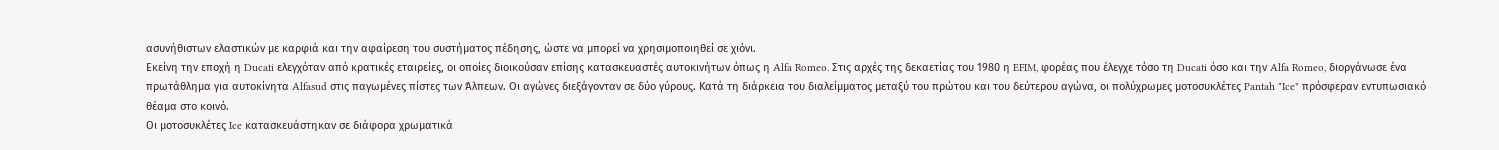ασυνήθιστων ελαστικών με καρφιά και την αφαίρεση του συστήματος πέδησης, ώστε να μπορεί να χρησιμοποιηθεί σε χιόνι.
Εκείνη την εποχή η Ducati ελεγχόταν από κρατικές εταιρείες, οι οποίες διοικούσαν επίσης κατασκευαστές αυτοκινήτων όπως η Alfa Romeo. Στις αρχές της δεκαετίας του 1980 η EFIM, φορέας που έλεγχε τόσο τη Ducati όσο και την Alfa Romeo, διοργάνωσε ένα πρωτάθλημα για αυτοκίνητα Alfasud στις παγωμένες πίστες των Άλπεων. Οι αγώνες διεξάγονταν σε δύο γύρους. Κατά τη διάρκεια του διαλείμματος μεταξύ του πρώτου και του δεύτερου αγώνα, οι πολύχρωμες μοτοσυκλέτες Pantah "Ice" πρόσφεραν εντυπωσιακό θέαμα στο κοινό.
Οι μοτοσυκλέτες Ice κατασκευάστηκαν σε διάφορα χρωματικά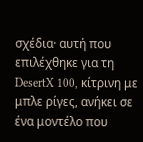σχέδια· αυτή που επιλέχθηκε για τη DesertX 100, κίτρινη με μπλε ρίγες, ανήκει σε ένα μοντέλο που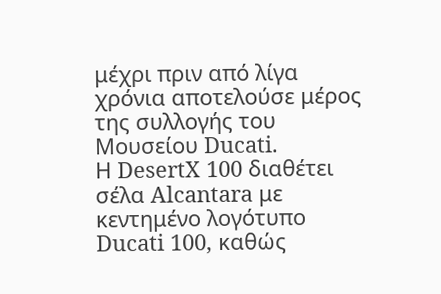μέχρι πριν από λίγα χρόνια αποτελούσε μέρος της συλλογής του Μουσείου Ducati.
Η DesertX 100 διαθέτει σέλα Alcantara με κεντημένο λογότυπο Ducati 100, καθώς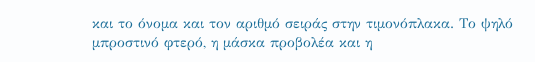και το όνομα και τον αριθμό σειράς στην τιμονόπλακα. Το ψηλό μπροστινό φτερό, η μάσκα προβολέα και η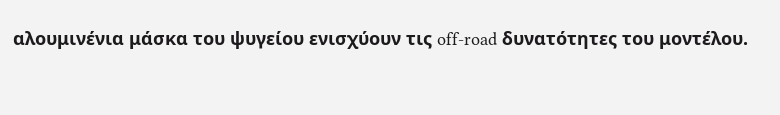αλουμινένια μάσκα του ψυγείου ενισχύουν τις off-road δυνατότητες του μοντέλου.